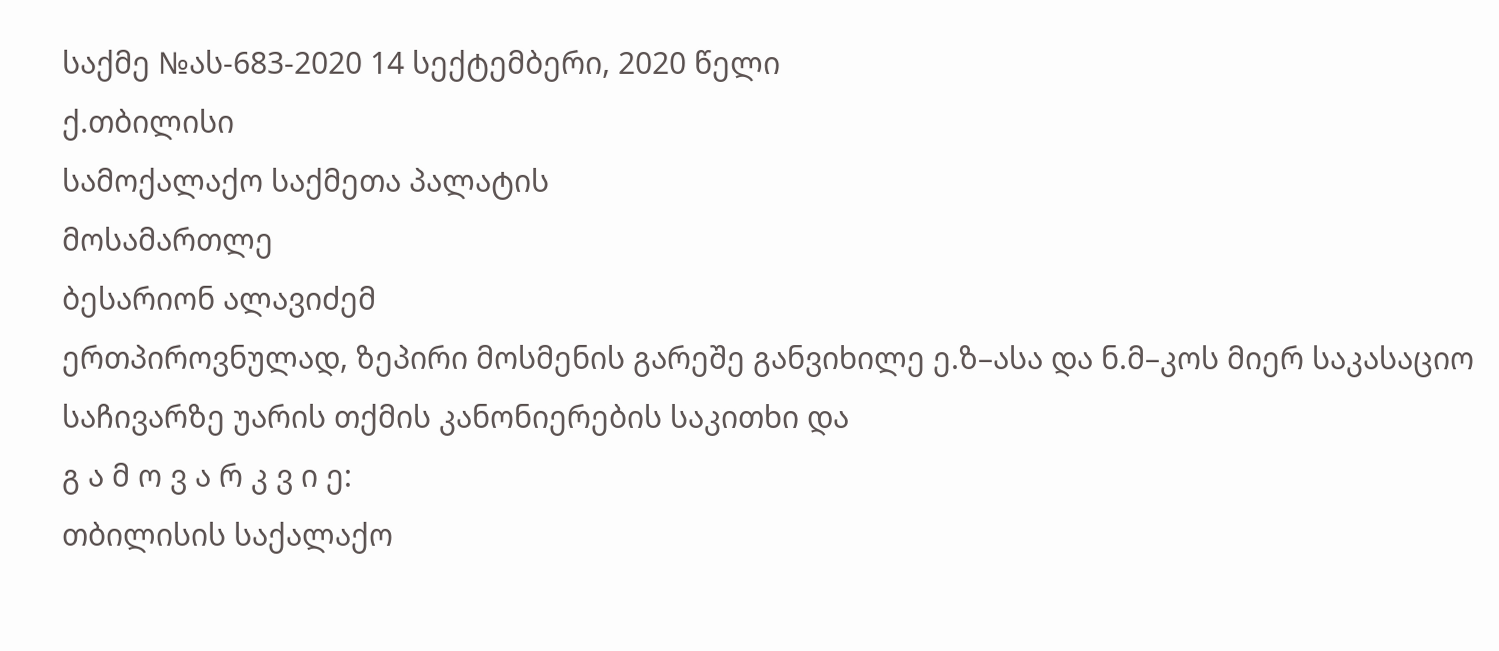საქმე №ას-683-2020 14 სექტემბერი, 2020 წელი
ქ.თბილისი
სამოქალაქო საქმეთა პალატის
მოსამართლე
ბესარიონ ალავიძემ
ერთპიროვნულად, ზეპირი მოსმენის გარეშე განვიხილე ე.ზ–ასა და ნ.მ–კოს მიერ საკასაციო საჩივარზე უარის თქმის კანონიერების საკითხი და
გ ა მ ო ვ ა რ კ ვ ი ე:
თბილისის საქალაქო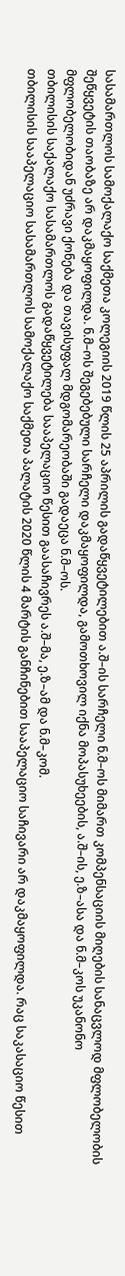სასამართლოს სამოქალაქო საქმეთა კოლეგიის 2019 წლის 25 აპრილის გადაწყვეტილებით ა.შ–ის სარჩელი ნ.მ–ოს მიმართ კომპენსაციის მიღების სანაცვლოდ მფლობელობის შეწყვეტის თაობაზე არ დაკმაყოფილდა. ნ.მ–ოს შეგებებული სარჩელი დაკმაყოფილდა, გამოთხოვილ იქნა მოპასუხეების, ა.შ–ის, ე.ზ–ასა და ნ.მ–კოს უკანონო მფლობელობიდან უძრავი ქონება და თავისუფალ მდგომარეობაში გადაეცა ნ.მ–ოს.
თბილისის საქალაქო სასამართლოს გადაწყვეტილება სააპელაციო წესით გაასაჩივრეს ა.შ–მა, ე.ზ–ამ და ნ.მ–კომ.
თბილისის სააპელაციო სასამართლოს სამოქალაქო საქმეთა პალატის 2020 წლის 4 მარტის განჩინებით სააპელაციო საჩივარი არ დაკმაყოფილდა. რაც საკასაციო წესით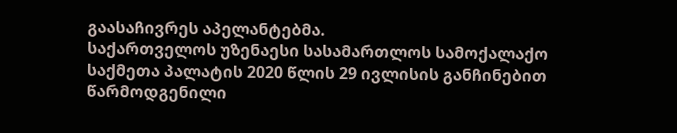გაასაჩივრეს აპელანტებმა.
საქართველოს უზენაესი სასამართლოს სამოქალაქო საქმეთა პალატის 2020 წლის 29 ივლისის განჩინებით წარმოდგენილი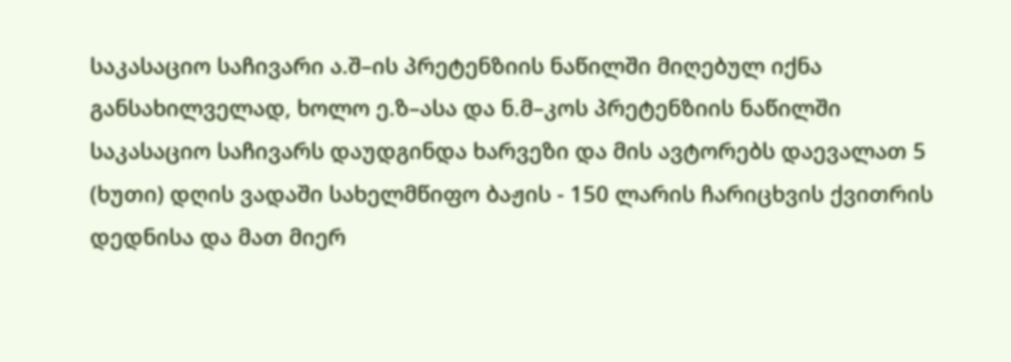საკასაციო საჩივარი ა.შ–ის პრეტენზიის ნაწილში მიღებულ იქნა განსახილველად, ხოლო ე.ზ–ასა და ნ.მ–კოს პრეტენზიის ნაწილში საკასაციო საჩივარს დაუდგინდა ხარვეზი და მის ავტორებს დაევალათ 5 (ხუთი) დღის ვადაში სახელმწიფო ბაჟის - 150 ლარის ჩარიცხვის ქვითრის დედნისა და მათ მიერ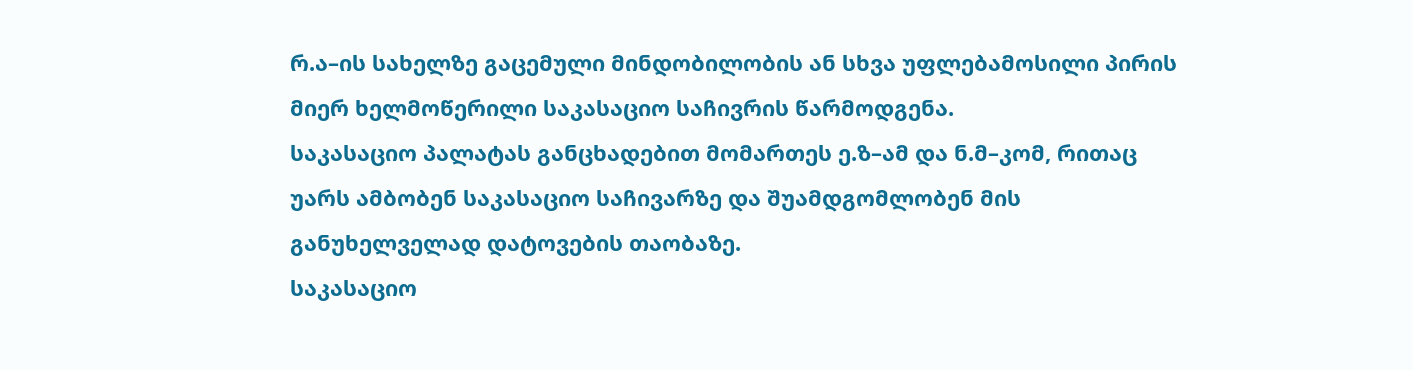რ.ა–ის სახელზე გაცემული მინდობილობის ან სხვა უფლებამოსილი პირის მიერ ხელმოწერილი საკასაციო საჩივრის წარმოდგენა.
საკასაციო პალატას განცხადებით მომართეს ე.ზ–ამ და ნ.მ–კომ, რითაც უარს ამბობენ საკასაციო საჩივარზე და შუამდგომლობენ მის განუხელველად დატოვების თაობაზე.
საკასაციო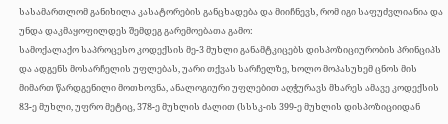სასამართლომ განიხილა კასატორების განცხადება და მიიჩნევს, რომ იგი საფუძვლიანია და უნდა დაკმაყოფილდეს შემდეგ გარემოებათა გამო:
სამოქალაქო საპროცესო კოდექსის მე-3 მუხლი განამტკიცებს დისპოზიციურობის პრინციპს და ადგენს მოსარჩელის უფლებას, უარი თქვას სარჩელზე, ხოლო მოპასუხემ ცნოს მის მიმართ წარდგენილი მოთხოვნა, ანალოგიური უფლებით აღჭურავს მხარეს ამავე კოდექსის 83-ე მუხლი, უფრო მეტიც, 378-ე მუხლის ძალით (სსსკ-ის 399-ე მუხლის დისპოზიციიდან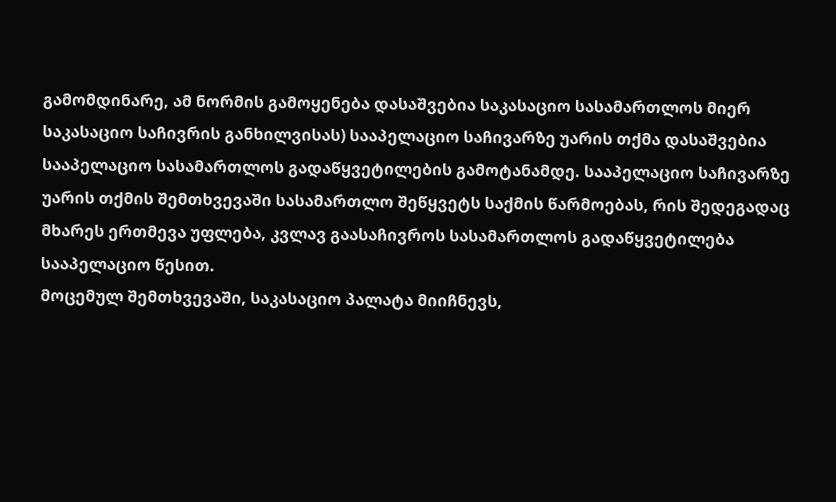გამომდინარე, ამ ნორმის გამოყენება დასაშვებია საკასაციო სასამართლოს მიერ საკასაციო საჩივრის განხილვისას) სააპელაციო საჩივარზე უარის თქმა დასაშვებია სააპელაციო სასამართლოს გადაწყვეტილების გამოტანამდე. სააპელაციო საჩივარზე უარის თქმის შემთხვევაში სასამართლო შეწყვეტს საქმის წარმოებას, რის შედეგადაც მხარეს ერთმევა უფლება, კვლავ გაასაჩივროს სასამართლოს გადაწყვეტილება სააპელაციო წესით.
მოცემულ შემთხვევაში, საკასაციო პალატა მიიჩნევს,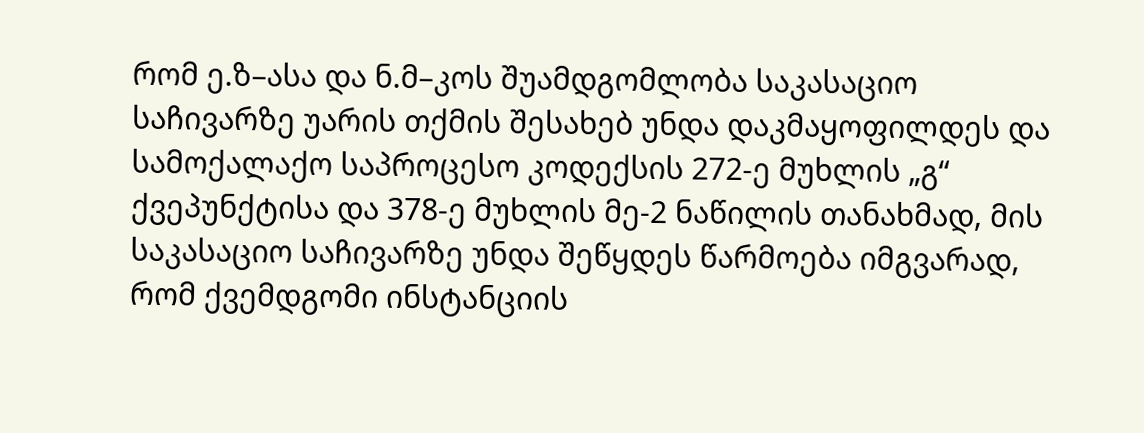რომ ე.ზ–ასა და ნ.მ–კოს შუამდგომლობა საკასაციო საჩივარზე უარის თქმის შესახებ უნდა დაკმაყოფილდეს და სამოქალაქო საპროცესო კოდექსის 272-ე მუხლის „გ“ ქვეპუნქტისა და 378-ე მუხლის მე-2 ნაწილის თანახმად, მის საკასაციო საჩივარზე უნდა შეწყდეს წარმოება იმგვარად, რომ ქვემდგომი ინსტანციის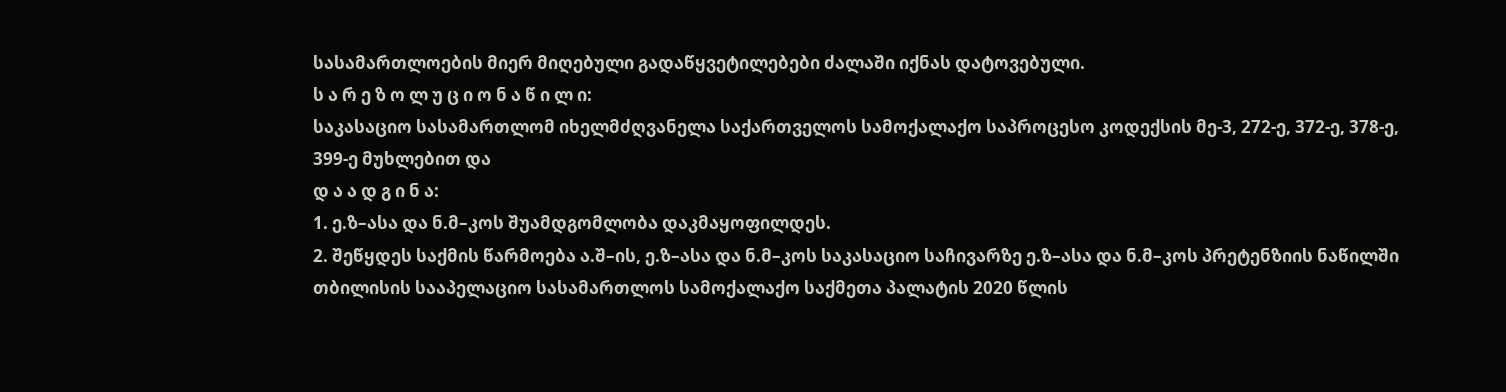სასამართლოების მიერ მიღებული გადაწყვეტილებები ძალაში იქნას დატოვებული.
ს ა რ ე ზ ო ლ უ ც ი ო ნ ა წ ი ლ ი:
საკასაციო სასამართლომ იხელმძღვანელა საქართველოს სამოქალაქო საპროცესო კოდექსის მე-3, 272-ე, 372-ე, 378-ე, 399-ე მუხლებით და
დ ა ა დ გ ი ნ ა:
1. ე.ზ–ასა და ნ.მ–კოს შუამდგომლობა დაკმაყოფილდეს.
2. შეწყდეს საქმის წარმოება ა.შ–ის, ე.ზ–ასა და ნ.მ–კოს საკასაციო საჩივარზე ე.ზ–ასა და ნ.მ–კოს პრეტენზიის ნაწილში თბილისის სააპელაციო სასამართლოს სამოქალაქო საქმეთა პალატის 2020 წლის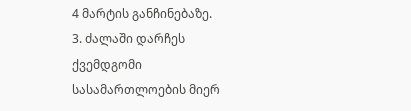4 მარტის განჩინებაზე.
3. ძალაში დარჩეს ქვემდგომი სასამართლოების მიერ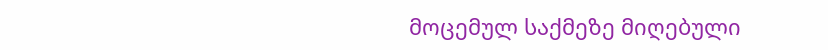მოცემულ საქმეზე მიღებული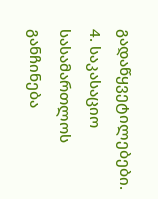გადაწყვეტილებები.
4. საკასაციო სასამართლოს განჩინება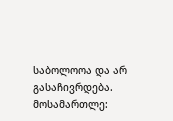საბოლოოა და არ გასაჩივრდება.
მოსამართლე: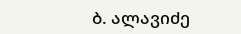ბ. ალავიძე